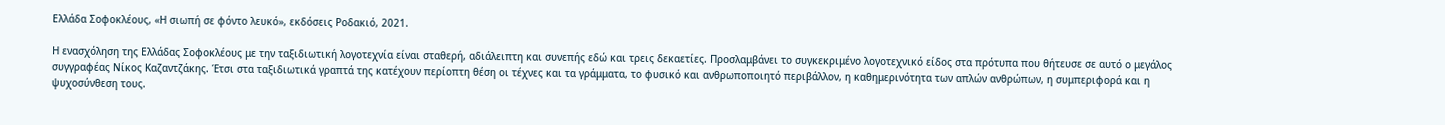Ελλάδα Σοφοκλέους, «Η σιωπή σε φόντο λευκό», εκδόσεις Ροδακιό, 2021.

Η ενασχόληση της Ελλάδας Σοφοκλέους με την ταξιδιωτική λογοτεχνία είναι σταθερή, αδιάλειπτη και συνεπής εδώ και τρεις δεκαετίες. Προσλαμβάνει το συγκεκριμένο λογοτεχνικό είδος στα πρότυπα που θήτευσε σε αυτό ο μεγάλος συγγραφέας Νίκος Καζαντζάκης. Έτσι στα ταξιδιωτικά γραπτά της κατέχουν περίοπτη θέση οι τέχνες και τα γράμματα, το φυσικό και ανθρωποποιητό περιβάλλον, η καθημερινότητα των απλών ανθρώπων, η συμπεριφορά και η ψυχοσύνθεση τους.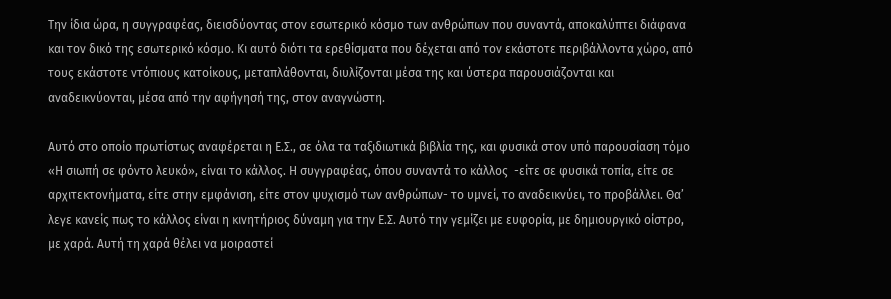Την ίδια ώρα, η συγγραφέας, διεισδύοντας στον εσωτερικό κόσμο των ανθρώπων που συναντά, αποκαλύπτει διάφανα και τον δικό της εσωτερικό κόσμο. Κι αυτό διότι τα ερεθίσματα που δέχεται από τον εκάστοτε περιβάλλοντα χώρο, από τους εκάστοτε ντόπιους κατοίκους, μεταπλάθονται, διυλίζονται μέσα της και ύστερα παρουσιάζονται και αναδεικνύονται, μέσα από την αφήγησή της, στον αναγνώστη.

Αυτό στο οποίο πρωτίστως αναφέρεται η Ε.Σ., σε όλα τα ταξιδιωτικά βιβλία της, και φυσικά στον υπό παρουσίαση τόμο «Η σιωπή σε φόντο λευκό», είναι το κάλλος. Η συγγραφέας, όπου συναντά το κάλλος  -είτε σε φυσικά τοπία, είτε σε αρχιτεκτονήματα, είτε στην εμφάνιση, είτε στον ψυχισμό των ανθρώπων- το υμνεί, το αναδεικνύει, το προβάλλει. Θα’ λεγε κανείς πως το κάλλος είναι η κινητήριος δύναμη για την Ε.Σ. Αυτό την γεμίζει με ευφορία, με δημιουργικό οίστρο, με χαρά. Αυτή τη χαρά θέλει να μοιραστεί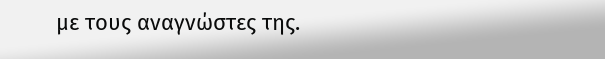με τους αναγνώστες της.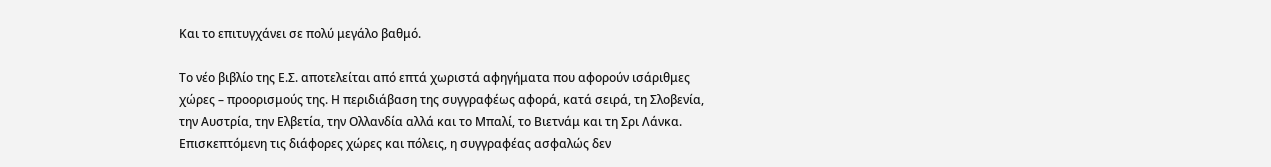Και το επιτυγχάνει σε πολύ μεγάλο βαθμό.

Το νέο βιβλίο της Ε.Σ. αποτελείται από επτά χωριστά αφηγήματα που αφορούν ισάριθμες χώρες – προορισμούς της. Η περιδιάβαση της συγγραφέως αφορά, κατά σειρά, τη Σλοβενία, την Αυστρία, την Ελβετία, την Ολλανδία αλλά και το Μπαλί, το Βιετνάμ και τη Σρι Λάνκα. Επισκεπτόμενη τις διάφορες χώρες και πόλεις, η συγγραφέας ασφαλώς δεν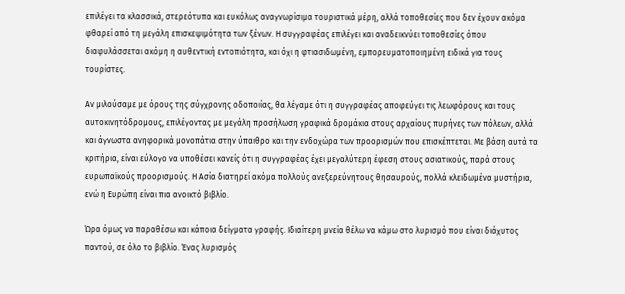επιλέγει τα κλασσικά, στερεότυπα και ευκόλως αναγνωρίσιμα τουριστικά μέρη, αλλά τοποθεσίες που δεν έχουν ακόμα φθαρεί από τη μεγάλη επισκεψιμότητα των ξένων. Η συγγραφέας επιλέγει και αναδεικνύει τοποθεσίες όπου διαφυλάσσεται ακόμη η αυθεντική εντοπιότητα, και όχι η φτιασιδωμένη, εμπορευματοποιημένη ειδικά για τους τουρίστες.

Αν μιλούσαμε με όρους της σύγχρονης οδοποιίας, θα λέγαμε ότι η συγγραφέας αποφεύγει τις λεωφόρους και τους αυτοκινητόδρομους, επιλέγοντας με μεγάλη προσήλωση γραφικά δρομάκια στους αρχαίους πυρήνες των πόλεων, αλλά και άγνωστα ανηφορικά μονοπάτια στην ύπαιθρο και την ενδοχώρα των προορισμών που επισκέπτεται. Με βάση αυτά τα κριτήρια, είναι εύλογο να υποθέσει κανείς ότι η συγγραφέας έχει μεγαλύτερη έφεση στους ασιατικούς, παρά στους ευρωπαϊκούς προορισμούς. Η Ασία διατηρεί ακόμα πολλούς ανεξερεύνητους θησαυρούς, πολλά κλειδωμένα μυστήρια, ενώ η Ευρώπη είναι πια ανοικτό βιβλίο.

Ώρα όμως να παραθέσω και κάποια δείγματα γραφής. Ιδιαίτερη μνεία θέλω να κάμω στο λυρισμό που είναι διάχυτος παντού, σε όλο το βιβλίο. Ένας λυρισμός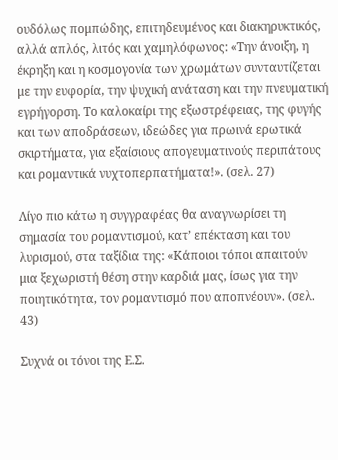ουδόλως πομπώδης, επιτηδευμένος και διακηρυκτικός, αλλά απλός, λιτός και χαμηλόφωνος: «Την άνοιξη, η έκρηξη και η κοσμογονία των χρωμάτων συνταυτίζεται με την ευφορία, την ψυχική ανάταση και την πνευματική εγρήγορση. Το καλοκαίρι της εξωστρέφειας, της φυγής και των αποδράσεων, ιδεώδες για πρωινά ερωτικά σκιρτήματα, για εξαίσιους απογευματινούς περιπάτους και ρομαντικά νυχτοπερπατήματα!». (σελ. 27)

Λίγο πιο κάτω η συγγραφέας θα αναγνωρίσει τη σημασία του ρομαντισμού, κατ’ επέκταση και του λυρισμού, στα ταξίδια της: «Κάποιοι τόποι απαιτούν  μια ξεχωριστή θέση στην καρδιά μας, ίσως για την ποιητικότητα, τον ρομαντισμό που αποπνέουν». (σελ. 43)

Συχνά οι τόνοι της Ε.Σ.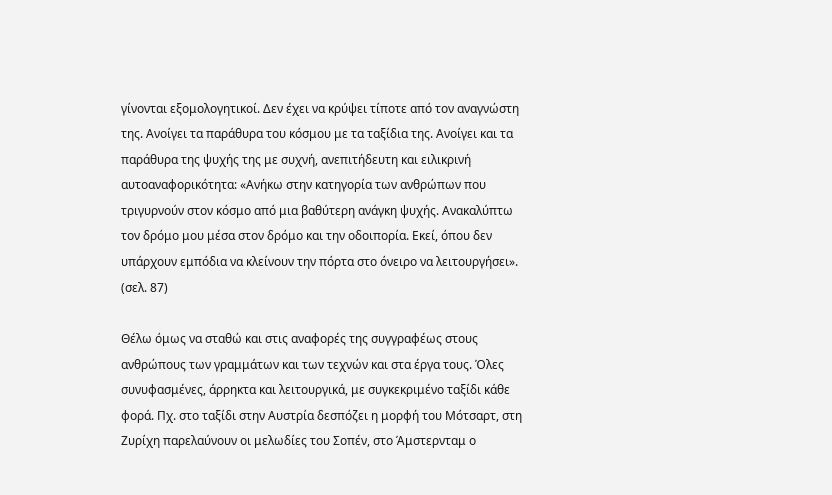γίνονται εξομολογητικοί. Δεν έχει να κρύψει τίποτε από τον αναγνώστη της. Ανοίγει τα παράθυρα του κόσμου με τα ταξίδια της. Ανοίγει και τα παράθυρα της ψυχής της με συχνή, ανεπιτήδευτη και ειλικρινή αυτοαναφορικότητα: «Ανήκω στην κατηγορία των ανθρώπων που τριγυρνούν στον κόσμο από μια βαθύτερη ανάγκη ψυχής. Ανακαλύπτω τον δρόμο μου μέσα στον δρόμο και την οδοιπορία. Εκεί, όπου δεν υπάρχουν εμπόδια να κλείνουν την πόρτα στο όνειρο να λειτουργήσει». (σελ. 87)

Θέλω όμως να σταθώ και στις αναφορές της συγγραφέως στους ανθρώπους των γραμμάτων και των τεχνών και στα έργα τους. Όλες συνυφασμένες, άρρηκτα και λειτουργικά, με συγκεκριμένο ταξίδι κάθε φορά. Πχ. στο ταξίδι στην Αυστρία δεσπόζει η μορφή του Μότσαρτ, στη Ζυρίχη παρελαύνουν οι μελωδίες του Σοπέν, στο Άμστερνταμ ο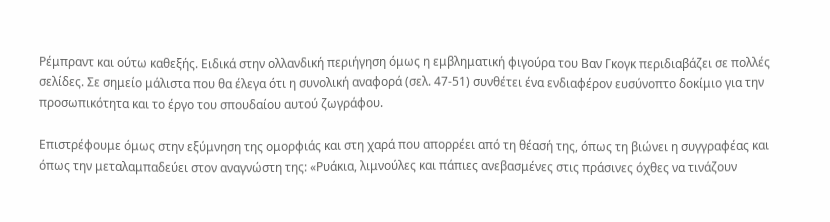Ρέμπραντ και ούτω καθεξής. Ειδικά στην ολλανδική περιήγηση όμως η εμβληματική φιγούρα του Βαν Γκογκ περιδιαβάζει σε πολλές σελίδες. Σε σημείο μάλιστα που θα έλεγα ότι η συνολική αναφορά (σελ. 47-51) συνθέτει ένα ενδιαφέρον ευσύνοπτο δοκίμιο για την προσωπικότητα και το έργο του σπουδαίου αυτού ζωγράφου.

Επιστρέφουμε όμως στην εξύμνηση της ομορφιάς και στη χαρά που απορρέει από τη θέασή της, όπως τη βιώνει η συγγραφέας και όπως την μεταλαμπαδεύει στον αναγνώστη της: «Ρυάκια, λιμνούλες και πάπιες ανεβασμένες στις πράσινες όχθες να τινάζουν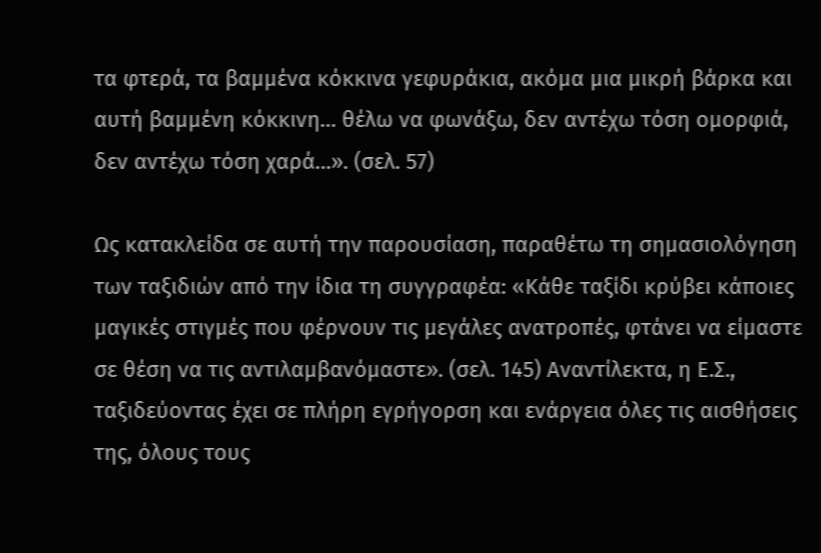τα φτερά, τα βαμμένα κόκκινα γεφυράκια, ακόμα μια μικρή βάρκα και αυτή βαμμένη κόκκινη… θέλω να φωνάξω, δεν αντέχω τόση ομορφιά, δεν αντέχω τόση χαρά…». (σελ. 57)

Ως κατακλείδα σε αυτή την παρουσίαση, παραθέτω τη σημασιολόγηση των ταξιδιών από την ίδια τη συγγραφέα: «Κάθε ταξίδι κρύβει κάποιες μαγικές στιγμές που φέρνουν τις μεγάλες ανατροπές, φτάνει να είμαστε σε θέση να τις αντιλαμβανόμαστε». (σελ. 145) Αναντίλεκτα, η Ε.Σ., ταξιδεύοντας έχει σε πλήρη εγρήγορση και ενάργεια όλες τις αισθήσεις της, όλους τους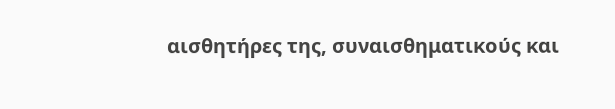αισθητήρες της, συναισθηματικούς και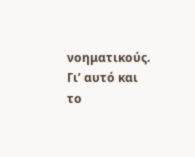νοηματικούς. Γι’ αυτό και το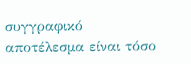συγγραφικό αποτέλεσμα είναι τόσο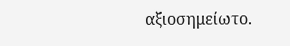αξιοσημείωτο.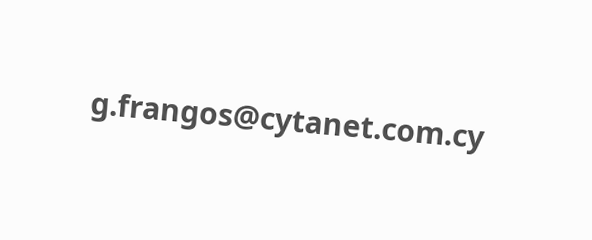g.frangos@cytanet.com.cy